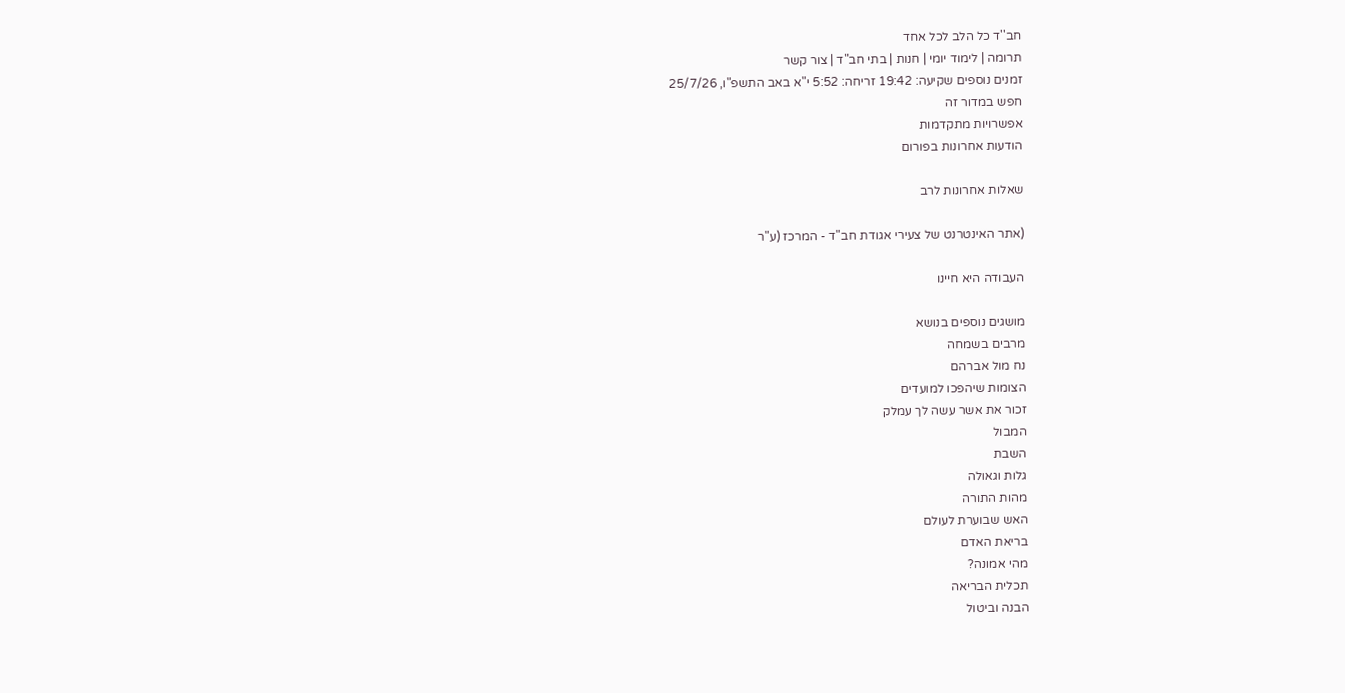חב''ד כל הלב לכל אחד
תרומה | לימוד יומי | חנות | בתי חב"ד | צור קשר
זמנים נוספים שקיעה: 19:42 זריחה: 5:52 י"א באב התשפ"ו, 25/7/26
חפש במדור זה
אפשרויות מתקדמות
הודעות אחרונות בפורום

שאלות אחרונות לרב

(אתר האינטרנט של צעירי אגודת חב"ד - המרכז (ע"ר

העבודה היא חיינו

מושגים נוספים בנושא
מרבים בשמחה
נח מול אברהם
הצומות שיהפכו למועדים
זכור את אשר עשה לך עמלק
המבול
השבת
גלות וגאולה
מהות התורה
האש שבוערת לעולם
בריאת האדם
מהי אמונה?
תכלית הבריאה
הבנה וביטול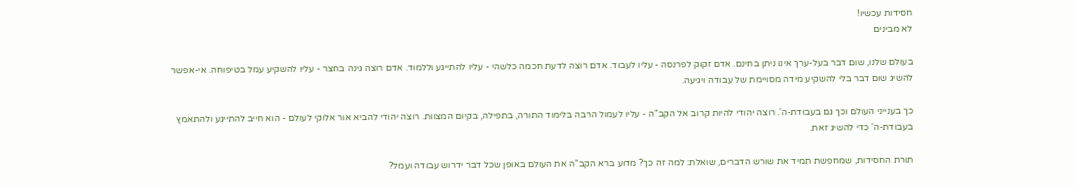חסידות עכשיו!
לא מבינים

בעולם שלנו, שום דבר בעל-ערך אינו ניתן בחינם. אדם זקוק לפרנסה - עליו לעבוד. אדם רוצה לדעת חכמה כלשהי - עליו להתייגע וללמוד. אדם רוצה גינה בחצר - עליו להשקיע עמל בטיפוחה. אי-אפשר להשיג שום דבר בלי להשקיע מידה מסויימת של עבודה ויגיעה.

כך בענייני העולם וכך גם בעבודת-ה'. רוצה יהודי להיות קרוב אל הקב"ה - עליו לעמול הרבה בלימוד התורה, בתפילה, בקיום המצוות. רוצה יהודי להביא אור אלוקי לעולם - הוא חייב להתייגע ולהתאמץ בעבודת-ה' כדי להשיג זאת.

תורת החסידות, שמחפשת תמיד את שורש הדברים, שואלת: למה זה כך? מדוע ברא הקב"ה את העולם באופן שכל דבר ידרוש עבודה ועמל?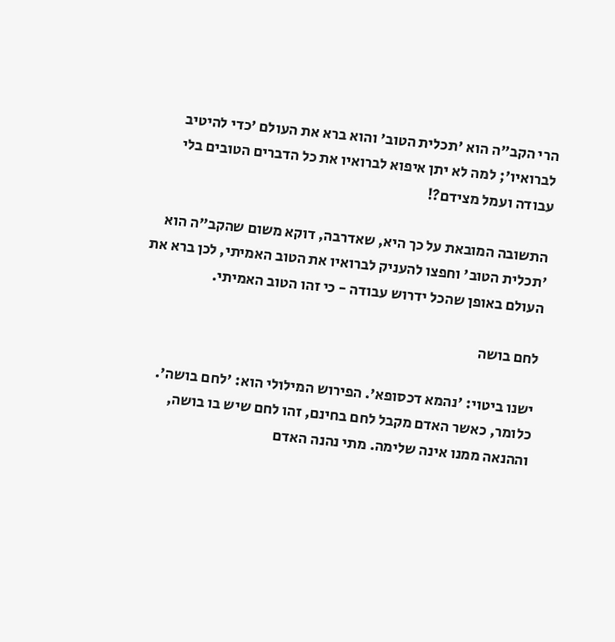הרי הקב"ה הוא 'תכלית הטוב' והוא ברא את העולם 'כדי להיטיב לברואיו'; למה לא יתן איפוא לברואיו את כל הדברים הטובים בלי עבודה ועמל מצידם?!

התשובה המובאת על כך היא, שאדרבה, דוקא משום שהקב"ה הוא 'תכלית הטוב' וחפצו להעניק לברואיו את הטוב האמיתי, לכן ברא את העולם באופן שהכל ידרוש עבודה - כי זהו הטוב האמיתי.

לחם בושה

ישנו ביטוי: 'נהמא דכסופא'. הפירוש המילולי הוא: 'לחם בושה'. כלומר, כאשר האדם מקבל לחם בחינם, זהו לחם שיש בו בושה, וההנאה ממנו אינה שלימה. מתי נהנה האדם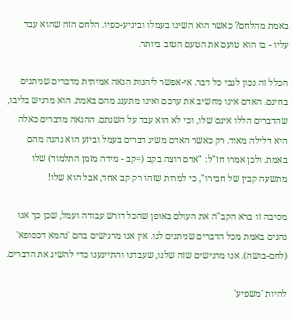באמת מהלחם? כאשר הוא השיגו בעמלו וביגיע-כפיו. הלחם הזה שהוא עבד עליו - בו הוא טועם את הטעם הטוב ביותר.

הכלל זה נכון לגבי כל דבר. אי-אפשר ליהנות הנאה אמיתית מדברים שניתנים בחינם. האדם אינו מחשיב את ערכם ואינו מתענג מהם באמת. הוא מרגיש בליבו, שהדברים הללו אינם שלו, וכי לא הוא עבד על השגתם. ההנאה מדברים כאלה היא דלילה מאוד. רק כאשר האדם משיג דברים בעמל וביזע הוא נהנה מהם באמת. ולכן אמרו חז"ל: "אדם רוצה בקב (=קב - מידה מזמן התלמוד) שלו מתשעה קבין של חבירו", כי למרות שזהו רק קב אחד, אבל הוא שלו!

מסיבה זו ברא הקב"ה את העולם באופן שהכל דורש עבודה ועמל, שכן כך אנו נהנים באמת מכל הדברים שניתנים לנו. אין אנו מרגישים בהם 'נהמא דכסופא' (לחם-בושה). אנו מרגישים שזה שלנו, שעבדנו והתייגענו כדי להשיג את הדברים.

להיות 'משפיע'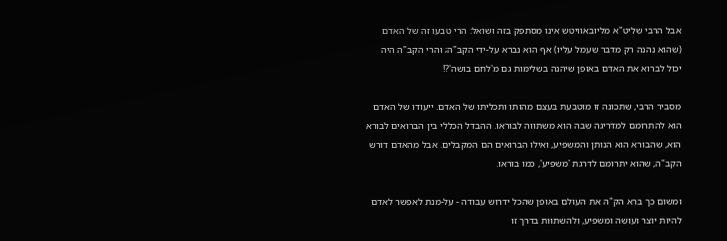אבל הרבי שליט"א מליובאוויטש אינו מסתפק בזה ושואל: הרי טבעו זה של האדם (שהוא נהנה רק מדבר שעמל עליו) אף הוא נברא על-ידי הקב"ה; והרי הקב"ה היה יכול לברוא את האדם באופן שיהנה בשלימות גם מ'לחם בושה'?!

מסביר הרבי, שתכונה זו מוטבעת בעצם מהותו ותכליתו של האדם. ייעודו של האדם הוא להתרומם למדריגה שבה הוא משתווה לבוראו. ההבדל הכללי בין הברואים לבורא הוא, שהבורא הוא הנותן והמשפיע, ואילו הברואים הם המקבלים. אבל מהאדם דורש הקב"ה, שהוא יתרומם לדרגת 'משפיע', כמו בוראו.

ומשום כך ברא הק"ה את העולם באופן שהכל ידרוש עבודה - על-מנת לאפשר לאדם להיות יוצר ועושה ומשפיע, ולהשתוות בדרך זו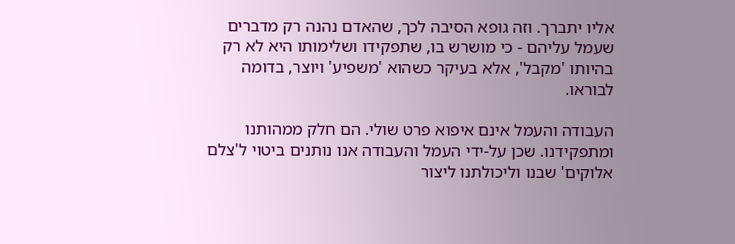אליו יתברך. וזה גופא הסיבה לכך, שהאדם נהנה רק מדברים שעמל עליהם - כי מושרש בו, שתפקידו ושלימותו היא לא רק בהיותו 'מקבל', אלא בעיקר כשהוא 'משפיע' ויוצר, בדומה לבוראו.

העבודה והעמל אינם איפוא פרט שולי. הם חלק ממהותנו ומתפקידנו. שכן על-ידי העמל והעבודה אנו נותנים ביטוי ל'צלם אלוקים' שבנו וליכולתנו ליצור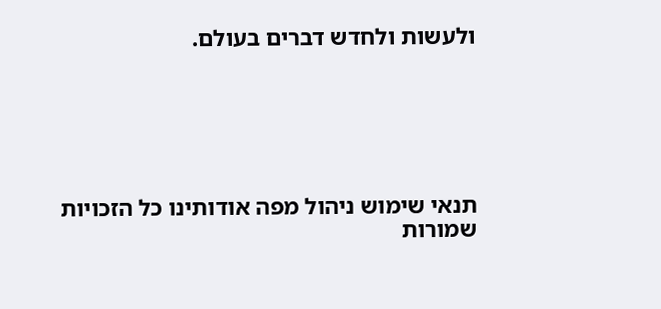ולעשות ולחדש דברים בעולם.






תנאי שימוש ניהול מפה אודותינו כל הזכויות שמורות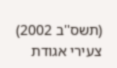(תשס''ב 2002) צעירי אגודת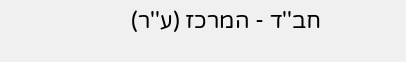חב''ד - המרכז (ע''ר)